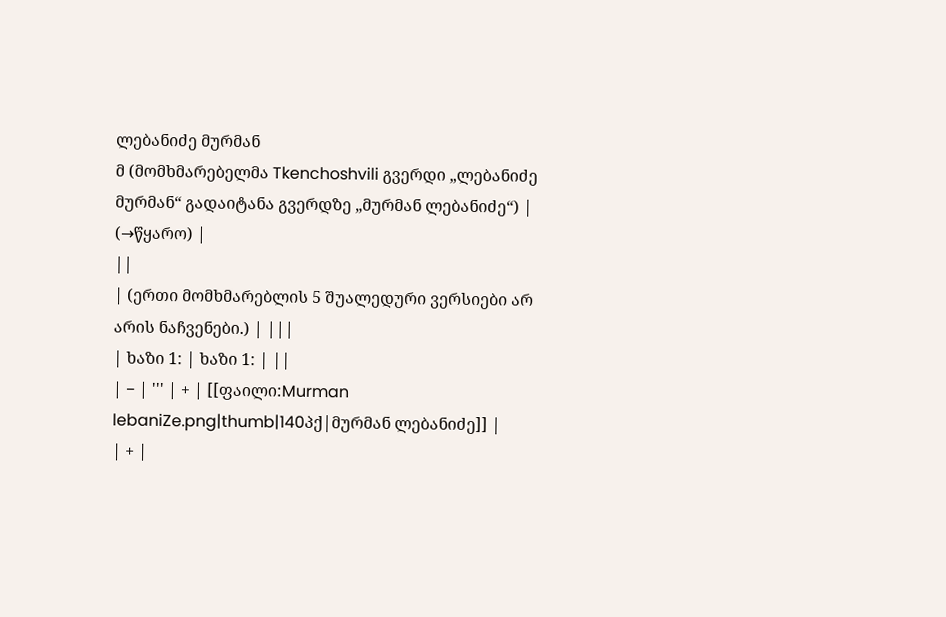ლებანიძე მურმან
მ (მომხმარებელმა Tkenchoshvili გვერდი „ლებანიძე მურმან“ გადაიტანა გვერდზე „მურმან ლებანიძე“) |
(→წყარო) |
||
| (ერთი მომხმარებლის 5 შუალედური ვერსიები არ არის ნაჩვენები.) | |||
| ხაზი 1: | ხაზი 1: | ||
| − | ''' | + | [[ფაილი:Murman lebaniZe.png|thumb|140პქ|მურმან ლებანიძე]] |
| + |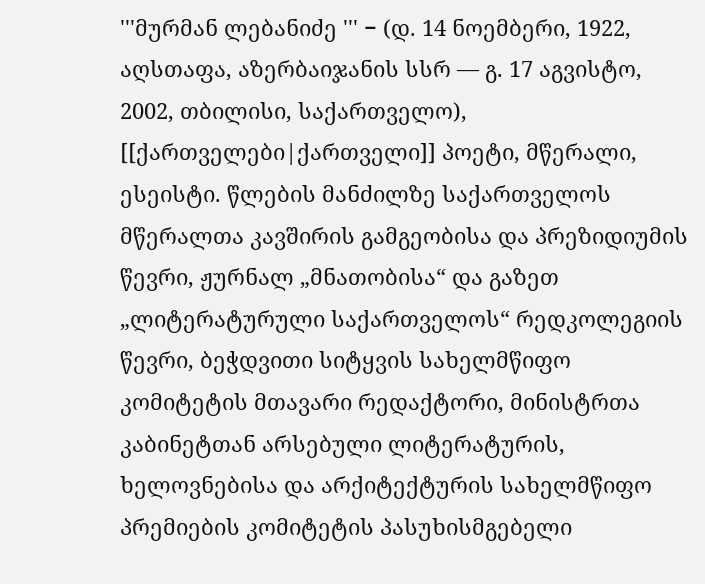'''მურმან ლებანიძე ''' − (დ. 14 ნოემბერი, 1922, აღსთაფა, აზერბაიჯანის სსრ — გ. 17 აგვისტო, 2002, თბილისი, საქართველო), [[ქართველები|ქართველი]] პოეტი, მწერალი, ესეისტი. წლების მანძილზე საქართველოს მწერალთა კავშირის გამგეობისა და პრეზიდიუმის წევრი, ჟურნალ „მნათობისა“ და გაზეთ „ლიტერატურული საქართველოს“ რედკოლეგიის წევრი, ბეჭდვითი სიტყვის სახელმწიფო კომიტეტის მთავარი რედაქტორი, მინისტრთა კაბინეტთან არსებული ლიტერატურის, ხელოვნებისა და არქიტექტურის სახელმწიფო პრემიების კომიტეტის პასუხისმგებელი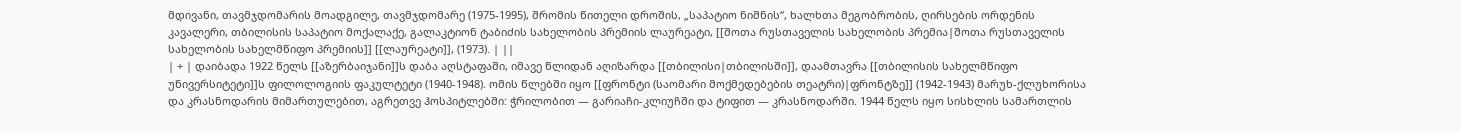მდივანი, თავმჯდომარის მოადგილე, თავმჯდომარე (1975-1995), შრომის წითელი დროშის, „საპატიო ნიშნის“, ხალხთა მეგობრობის, ღირსების ორდენის კავალერი, თბილისის საპატიო მოქალაქე, გალაკტიონ ტაბიძის სახელობის პრემიის ლაურეატი, [[შოთა რუსთაველის სახელობის პრემია|შოთა რუსთაველის სახელობის სახელმწიფო პრემიის]] [[ლაურეატი]], (1973). | ||
| + | დაიბადა 1922 წელს [[აზერბაიჯანი]]ს დაბა აღსტაფაში, იმავე წლიდან აღიზარდა [[თბილისი|თბილისში]], დაამთავრა [[თბილისის სახელმწიფო უნივერსიტეტი]]ს ფილოლოგიის ფაკულტეტი (1940-1948). ომის წლებში იყო [[ფრონტი (საომარი მოქმედებების თეატრი)|ფრონტზე]] (1942-1943) მარუხ-ქლუხორისა და კრასნოდარის მიმართულებით, აგრეთვე ჰოსპიტლებში: ჭრილობით — გარიაჩი-კლიუჩში და ტიფით — კრასნოდარში. 1944 წელს იყო სისხლის სამართლის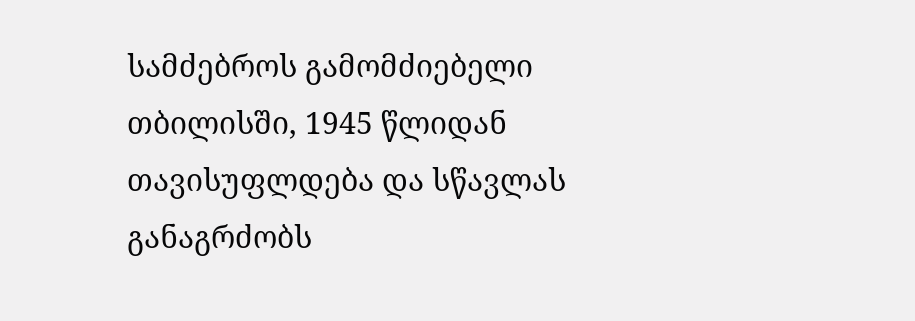სამძებროს გამომძიებელი თბილისში, 1945 წლიდან თავისუფლდება და სწავლას განაგრძობს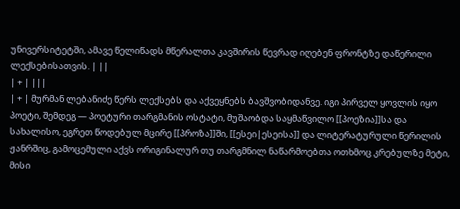უნივერსიტეტში, ამავე წელიწადს მწერალთა კავშირის წევრად იღებენ ფრონტზე დაწერილი ლექსებისათვის. | ||
| + | |||
| + | მურმან ლებანიძე წერს ლექსებს და აქვეყნებს ბავშვობიდანვე. იგი პირველ ყოვლის იყო პოეტი, შემდეგ — პოეტური თარგმანის ოსტატი, მუშაობდა საყმაწვილო [[პოეზია]]სა და სახალისო, ეგრეთ წოდებულ მცირე [[პროზა]]ში, [[ესეი|ესეისა]] და ლიტერატურული წერილის ჟანრშიც, გამოცემული აქვს ორიგინალურ თუ თარგმნილ ნაწარმოებთა ოთხმოც კრებულზე მეტი, მისი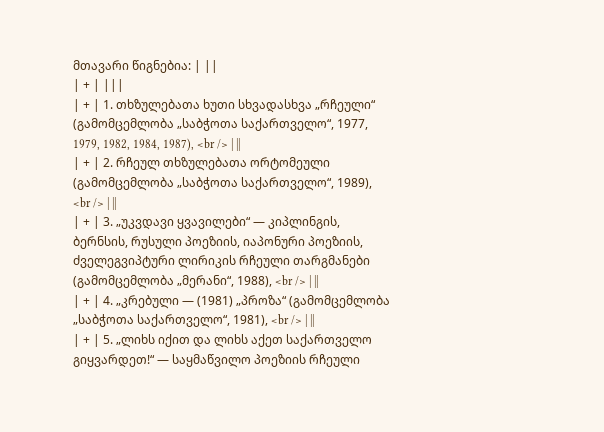მთავარი წიგნებია: | ||
| + | |||
| + | 1. თხზულებათა ხუთი სხვადასხვა „რჩეული“ (გამომცემლობა „საბჭოთა საქართველო“, 1977, 1979, 1982, 1984, 1987), <br /> | ||
| + | 2. რჩეულ თხზულებათა ორტომეული (გამომცემლობა „საბჭოთა საქართველო“, 1989), <br /> | ||
| + | 3. „უკვდავი ყვავილები“ — კიპლინგის, ბერნსის, რუსული პოეზიის, იაპონური პოეზიის, ძველეგვიპტური ლირიკის რჩეული თარგმანები (გამომცემლობა „მერანი“, 1988), <br /> | ||
| + | 4. „კრებული — (1981) „პროზა“ (გამომცემლობა „საბჭოთა საქართველო“, 1981), <br /> | ||
| + | 5. „ლიხს იქით და ლიხს აქეთ საქართველო გიყვარდეთ!“ — საყმაწვილო პოეზიის რჩეული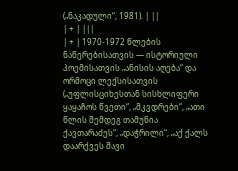(„ნაკადული“, 1981). | ||
| + | |||
| + | 1970-1972 წლების ნაწერებისათვის — ისტორიული პოემისათვის „ანისის აღება“ და ორმოცი ლექსისათვის („უფლისციხესთან სისხლიფერი ყაყაჩოს წვეთი“, „მკვდრები“, „ათი წლის შემდეგ თამუნია ქავთარაძეს“, „დაჭრილი“, „აქ ქალს დაარქვეს შავი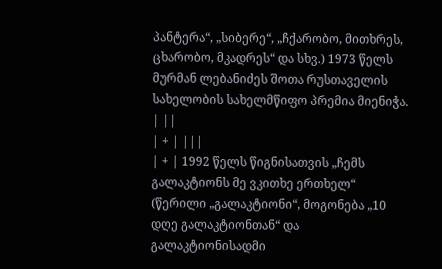პანტერა“, „სიბერე“, „ჩქარობო, მითხრეს, ცხარობო, მკადრეს“ და სხვ.) 1973 წელს მურმან ლებანიძეს შოთა რუსთაველის სახელობის სახელმწიფო პრემია მიენიჭა. | ||
| + | |||
| + | 1992 წელს წიგნისათვის „ჩემს გალაკტიონს მე ვკითხე ერთხელ“ (წერილი „გალაკტიონი“, მოგონება „10 დღე გალაკტიონთან“ და გალაკტიონისადმი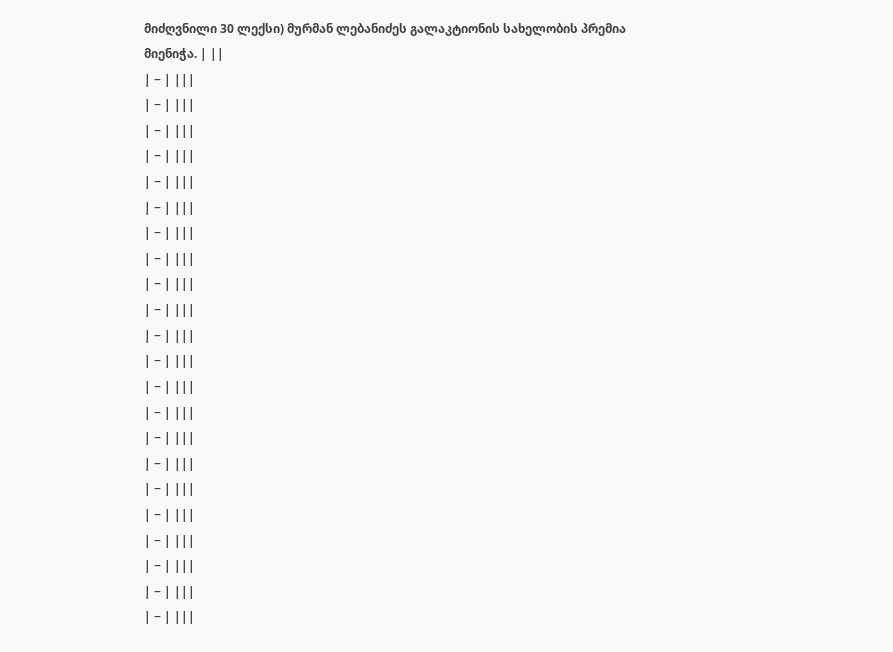მიძღვნილი 30 ლექსი) მურმან ლებანიძეს გალაკტიონის სახელობის პრემია მიენიჭა. | ||
| − | |||
| − | |||
| − | |||
| − | |||
| − | |||
| − | |||
| − | |||
| − | |||
| − | |||
| − | |||
| − | |||
| − | |||
| − | |||
| − | |||
| − | |||
| − | |||
| − | |||
| − | |||
| − | |||
| − | |||
| − | |||
| − | |||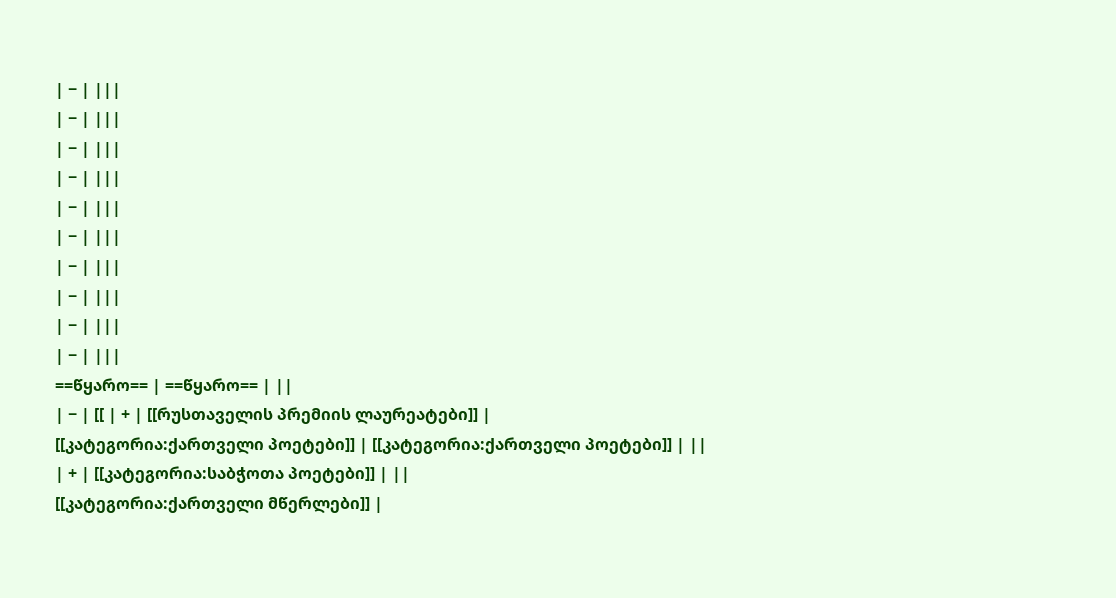| − | |||
| − | |||
| − | |||
| − | |||
| − | |||
| − | |||
| − | |||
| − | |||
| − | |||
| − | |||
==წყარო== | ==წყარო== | ||
| − | [[ | + | [[რუსთაველის პრემიის ლაურეატები]] |
[[კატეგორია:ქართველი პოეტები]] | [[კატეგორია:ქართველი პოეტები]] | ||
| + | [[კატეგორია:საბჭოთა პოეტები]] | ||
[[კატეგორია:ქართველი მწერლები]] |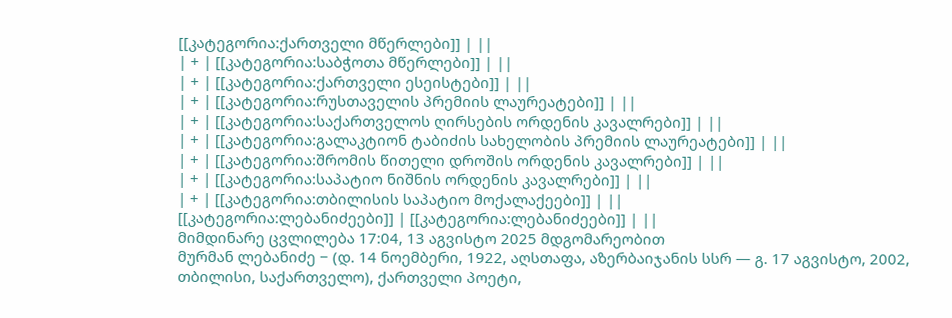[[კატეგორია:ქართველი მწერლები]] | ||
| + | [[კატეგორია:საბჭოთა მწერლები]] | ||
| + | [[კატეგორია:ქართველი ესეისტები]] | ||
| + | [[კატეგორია:რუსთაველის პრემიის ლაურეატები]] | ||
| + | [[კატეგორია:საქართველოს ღირსების ორდენის კავალრები]] | ||
| + | [[კატეგორია:გალაკტიონ ტაბიძის სახელობის პრემიის ლაურეატები]] | ||
| + | [[კატეგორია:შრომის წითელი დროშის ორდენის კავალრები]] | ||
| + | [[კატეგორია:საპატიო ნიშნის ორდენის კავალრები]] | ||
| + | [[კატეგორია:თბილისის საპატიო მოქალაქეები]] | ||
[[კატეგორია:ლებანიძეები]] | [[კატეგორია:ლებანიძეები]] | ||
მიმდინარე ცვლილება 17:04, 13 აგვისტო 2025 მდგომარეობით
მურმან ლებანიძე − (დ. 14 ნოემბერი, 1922, აღსთაფა, აზერბაიჯანის სსრ — გ. 17 აგვისტო, 2002, თბილისი, საქართველო), ქართველი პოეტი,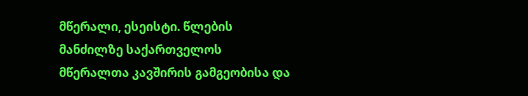მწერალი, ესეისტი. წლების მანძილზე საქართველოს მწერალთა კავშირის გამგეობისა და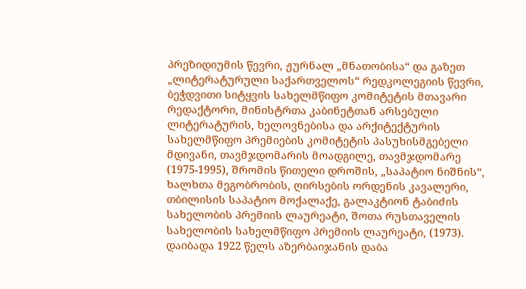პრეზიდიუმის წევრი, ჟურნალ „მნათობისა“ და გაზეთ „ლიტერატურული საქართველოს“ რედკოლეგიის წევრი, ბეჭდვითი სიტყვის სახელმწიფო კომიტეტის მთავარი რედაქტორი, მინისტრთა კაბინეტთან არსებული ლიტერატურის, ხელოვნებისა და არქიტექტურის სახელმწიფო პრემიების კომიტეტის პასუხისმგებელი მდივანი, თავმჯდომარის მოადგილე, თავმჯდომარე (1975-1995), შრომის წითელი დროშის, „საპატიო ნიშნის“, ხალხთა მეგობრობის, ღირსების ორდენის კავალერი, თბილისის საპატიო მოქალაქე, გალაკტიონ ტაბიძის სახელობის პრემიის ლაურეატი, შოთა რუსთაველის სახელობის სახელმწიფო პრემიის ლაურეატი, (1973).
დაიბადა 1922 წელს აზერბაიჯანის დაბა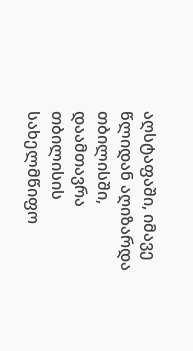აღსტაფაში, იმავე წლიდან აღიზარდა თბილისში, დაამთავრა თბილისის სახელმწიფო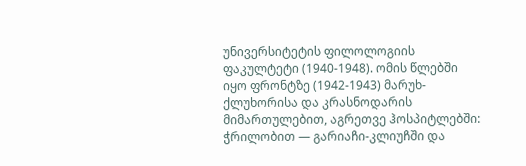უნივერსიტეტის ფილოლოგიის ფაკულტეტი (1940-1948). ომის წლებში იყო ფრონტზე (1942-1943) მარუხ-ქლუხორისა და კრასნოდარის მიმართულებით, აგრეთვე ჰოსპიტლებში: ჭრილობით — გარიაჩი-კლიუჩში და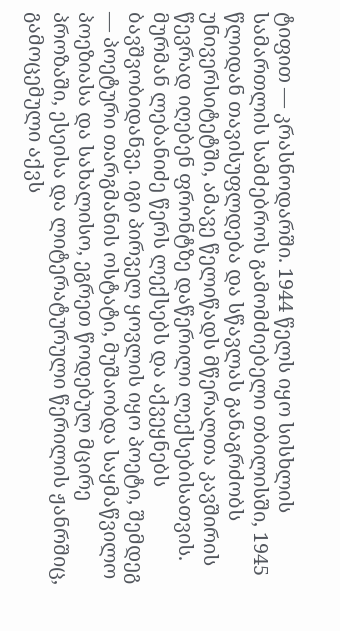ტიფით — კრასნოდარში. 1944 წელს იყო სისხლის სამართლის სამძებროს გამომძიებელი თბილისში, 1945 წლიდან თავისუფლდება და სწავლას განაგრძობს უნივერსიტეტში, ამავე წელიწადს მწერალთა კავშირის წევრად იღებენ ფრონტზე დაწერილი ლექსებისათვის.
მურმან ლებანიძე წერს ლექსებს და აქვეყნებს ბავშვობიდანვე. იგი პირველ ყოვლის იყო პოეტი, შემდეგ — პოეტური თარგმანის ოსტატი, მუშაობდა საყმაწვილო პოეზიასა და სახალისო, ეგრეთ წოდებულ მცირე პროზაში, ესეისა და ლიტერატურული წერილის ჟანრშიც, გამოცემული აქვს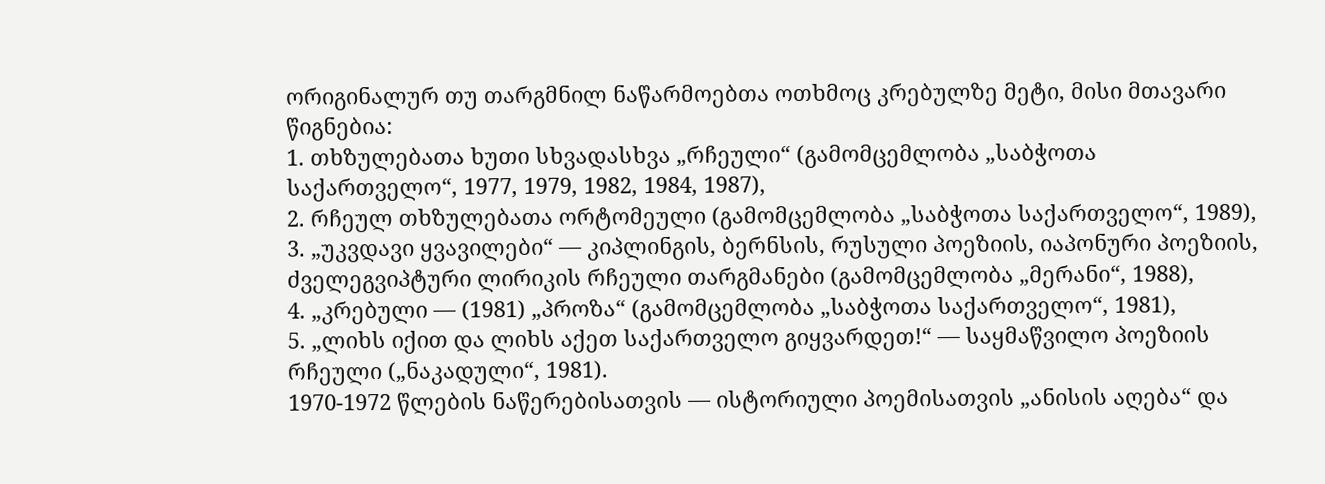ორიგინალურ თუ თარგმნილ ნაწარმოებთა ოთხმოც კრებულზე მეტი, მისი მთავარი წიგნებია:
1. თხზულებათა ხუთი სხვადასხვა „რჩეული“ (გამომცემლობა „საბჭოთა საქართველო“, 1977, 1979, 1982, 1984, 1987),
2. რჩეულ თხზულებათა ორტომეული (გამომცემლობა „საბჭოთა საქართველო“, 1989),
3. „უკვდავი ყვავილები“ — კიპლინგის, ბერნსის, რუსული პოეზიის, იაპონური პოეზიის, ძველეგვიპტური ლირიკის რჩეული თარგმანები (გამომცემლობა „მერანი“, 1988),
4. „კრებული — (1981) „პროზა“ (გამომცემლობა „საბჭოთა საქართველო“, 1981),
5. „ლიხს იქით და ლიხს აქეთ საქართველო გიყვარდეთ!“ — საყმაწვილო პოეზიის რჩეული („ნაკადული“, 1981).
1970-1972 წლების ნაწერებისათვის — ისტორიული პოემისათვის „ანისის აღება“ და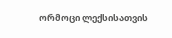ორმოცი ლექსისათვის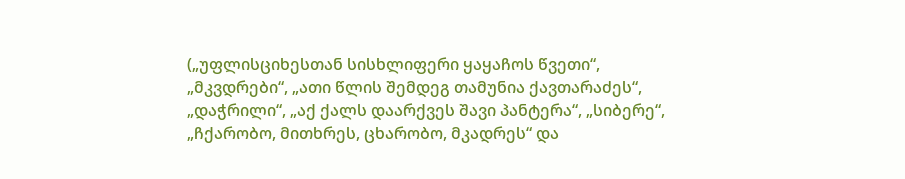(„უფლისციხესთან სისხლიფერი ყაყაჩოს წვეთი“, „მკვდრები“, „ათი წლის შემდეგ თამუნია ქავთარაძეს“, „დაჭრილი“, „აქ ქალს დაარქვეს შავი პანტერა“, „სიბერე“, „ჩქარობო, მითხრეს, ცხარობო, მკადრეს“ და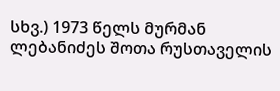სხვ.) 1973 წელს მურმან ლებანიძეს შოთა რუსთაველის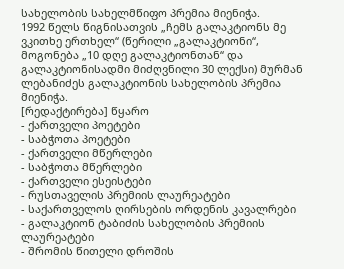სახელობის სახელმწიფო პრემია მიენიჭა.
1992 წელს წიგნისათვის „ჩემს გალაკტიონს მე ვკითხე ერთხელ“ (წერილი „გალაკტიონი“, მოგონება „10 დღე გალაკტიონთან“ და გალაკტიონისადმი მიძღვნილი 30 ლექსი) მურმან ლებანიძეს გალაკტიონის სახელობის პრემია მიენიჭა.
[რედაქტირება] წყარო
- ქართველი პოეტები
- საბჭოთა პოეტები
- ქართველი მწერლები
- საბჭოთა მწერლები
- ქართველი ესეისტები
- რუსთაველის პრემიის ლაურეატები
- საქართველოს ღირსების ორდენის კავალრები
- გალაკტიონ ტაბიძის სახელობის პრემიის ლაურეატები
- შრომის წითელი დროშის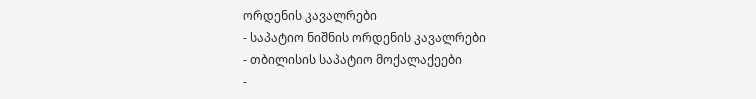ორდენის კავალრები
- საპატიო ნიშნის ორდენის კავალრები
- თბილისის საპატიო მოქალაქეები
-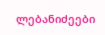ლებანიძეები